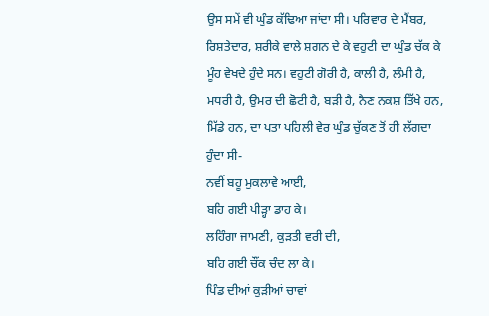ਉਸ ਸਮੇਂ ਵੀ ਘੁੰਡ ਕੱਢਿਆ ਜਾਂਦਾ ਸੀ। ਪਰਿਵਾਰ ਦੇ ਮੈਂਬਰ, ਰਿਸ਼ਤੇਦਾਰ, ਸ਼ਰੀਕੇ ਵਾਲੇ ਸ਼ਗਨ ਦੇ ਕੇ ਵਹੁਟੀ ਦਾ ਘੁੰਡ ਚੱਕ ਕੇ ਮੂੰਹ ਵੇਖਦੇ ਹੁੰਦੇ ਸਨ। ਵਹੁਟੀ ਗੋਰੀ ਹੈ, ਕਾਲੀ ਹੈ, ਲੰਮੀ ਹੈ, ਮਧਰੀ ਹੈ, ਉਮਰ ਦੀ ਛੋਟੀ ਹੈ, ਬੜੀ ਹੈ, ਨੈਣ ਨਕਸ਼ ਤਿੱਖੇ ਹਨ, ਮਿੱਡੇ ਹਨ, ਦਾ ਪਤਾ ਪਹਿਲੀ ਵੇਰ ਘੁੰਡ ਚੁੱਕਣ ਤੋਂ ਹੀ ਲੱਗਦਾ ਹੁੰਦਾ ਸੀ-
ਨਵੀਂ ਬਹੂ ਮੁਕਲਾਵੇ ਆਈ,
ਬਹਿ ਗਈ ਪੀੜ੍ਹਾ ਡਾਹ ਕੇ।
ਲਹਿੰਗਾ ਜਾਮਣੀ, ਕੁੜਤੀ ਵਰੀ ਦੀ,
ਬਹਿ ਗਈ ਚੌਂਕ ਚੰਦ ਲਾ ਕੇ।
ਪਿੰਡ ਦੀਆਂ ਕੁੜੀਆਂ ਚਾਵਾਂ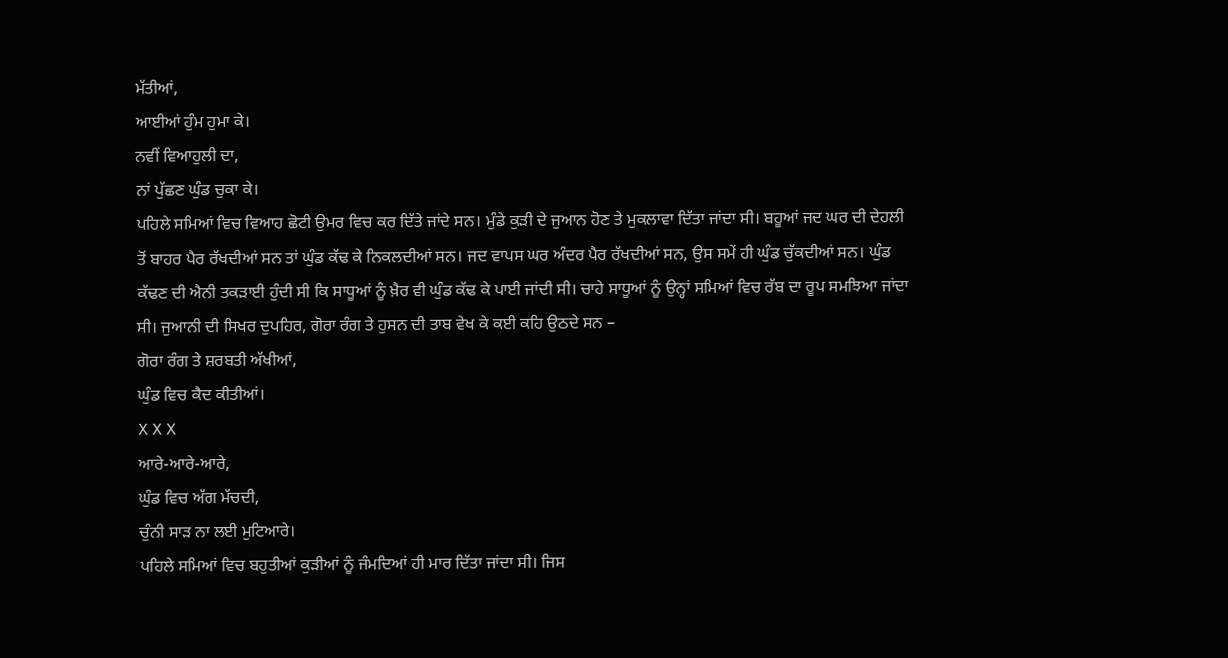ਮੱਤੀਆਂ,
ਆਈਆਂ ਹੁੰਮ ਹੁਮਾ ਕੇ।
ਨਵੀਂ ਵਿਆਹੁਲੀ ਦਾ,
ਨਾਂ ਪੁੱਛਣ ਘੁੰਡ ਚੁਕਾ ਕੇ।
ਪਹਿਲੇ ਸਮਿਆਂ ਵਿਚ ਵਿਆਹ ਛੋਟੀ ਉਮਰ ਵਿਚ ਕਰ ਦਿੱਤੇ ਜਾਂਦੇ ਸਨ। ਮੁੰਡੇ ਕੁੜੀ ਦੇ ਜੁਆਨ ਹੋਣ ਤੇ ਮੁਕਲਾਵਾ ਦਿੱਤਾ ਜਾਂਦਾ ਸੀ। ਬਹੂਆਂ ਜਦ ਘਰ ਦੀ ਦੇਹਲੀ ਤੋਂ ਬਾਹਰ ਪੈਰ ਰੱਖਦੀਆਂ ਸਨ ਤਾਂ ਘੁੰਡ ਕੱਢ ਕੇ ਨਿਕਲਦੀਆਂ ਸਨ। ਜਦ ਵਾਪਸ ਘਰ ਅੰਦਰ ਪੈਰ ਰੱਖਦੀਆਂ ਸਨ, ਉਸ ਸਮੇਂ ਹੀ ਘੁੰਡ ਚੁੱਕਦੀਆਂ ਸਨ। ਘੁੰਡ ਕੱਢਣ ਦੀ ਐਨੀ ਤਕੜਾਈ ਹੁੰਦੀ ਸੀ ਕਿ ਸਾਧੂਆਂ ਨੂੰ ਖ਼ੈਰ ਵੀ ਘੁੰਡ ਕੱਢ ਕੇ ਪਾਈ ਜਾਂਦੀ ਸੀ। ਚਾਹੇ ਸਾਧੂਆਂ ਨੂੰ ਉਨ੍ਹਾਂ ਸਮਿਆਂ ਵਿਚ ਰੱਬ ਦਾ ਰੂਪ ਸਮਝਿਆ ਜਾਂਦਾ ਸੀ। ਜੁਆਨੀ ਦੀ ਸਿਖਰ ਦੁਪਹਿਰ, ਗੋਰਾ ਰੰਗ ਤੇ ਹੁਸਨ ਦੀ ਤਾਬ ਵੇਖ ਕੇ ਕਈ ਕਹਿ ਉਠਦੇ ਸਨ –
ਗੋਰਾ ਰੰਗ ਤੇ ਸ਼ਰਬਤੀ ਅੱਖੀਆਂ,
ਘੁੰਡ ਵਿਚ ਕੈਦ ਕੀਤੀਆਂ।
X X X
ਆਰੇ-ਆਰੇ-ਆਰੇ,
ਘੁੰਡ ਵਿਚ ਅੱਗ ਮੱਚਦੀ,
ਚੁੰਨੀ ਸਾੜ ਨਾ ਲਈ ਮੁਟਿਆਰੇ।
ਪਹਿਲੇ ਸਮਿਆਂ ਵਿਚ ਬਹੁਤੀਆਂ ਕੁੜੀਆਂ ਨੂੰ ਜੰਮਦਿਆਂ ਹੀ ਮਾਰ ਦਿੱਤਾ ਜਾਂਦਾ ਸੀ। ਜਿਸ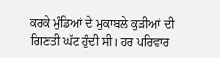ਕਰਕੇ ਮੁੰਡਿਆਂ ਦੇ ਮੁਕਾਬਲੇ ਕੁੜੀਆਂ ਦੀ ਗਿਣਤੀ ਘੱਟ ਹੁੰਦੀ ਸੀ। ਹਰ ਪਰਿਵਾਰ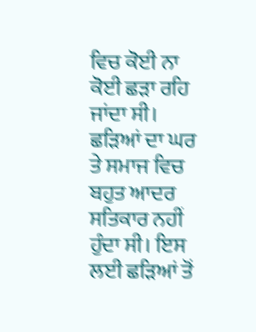ਵਿਚ ਕੋਈ ਨਾ ਕੋਈ ਛੜਾ ਰਹਿ ਜਾਂਦਾ ਸੀ। ਛੜਿਆਂ ਦਾ ਘਰ ਤੇ ਸਮਾਜ ਵਿਚ ਬਹੁਤ ਆਦਰ ਸਤਿਕਾਰ ਨਹੀਂ ਹੁੰਦਾ ਸੀ। ਇਸ ਲਈ ਛੜਿਆਂ ਤੋਂ